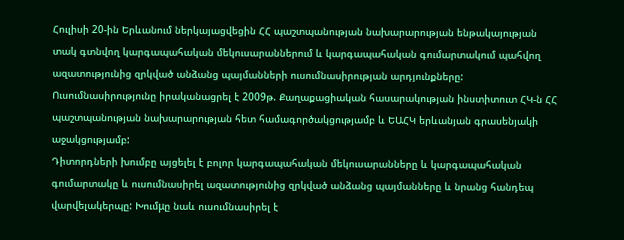Հուլիսի 20-ին Երևանում ներկայացվեցին ՀՀ պաշտպանության նախարարության ենթակայության տակ գտնվող կարգապահական մեկուսարաններում և կարգապահական գումարտակում պահվող ազատությունից զրկված անձանց պայմանների ուսումնասիրության արդյունքները:
Ուսումնասիրությունը իրականացրել է 2009թ. Քաղաքացիական հասարակության ինստիտուտ ՀԿ-ն ՀՀ պաշտպանության նախարարության հետ համագործակցությամբ և ԵԱՀԿ երևանյան գրասենյակի աջակցությամբ:
Դիտորդների խումբը այցելել է բոլոր կարգապահական մեկուսարանները և կարգապահական գումարտակը և ուսումնասիրել ազատությունից զրկված անձանց պայմանները և նրանց հանդեպ վարվելակերպը: Խումμը նաև ուսումնասիրել է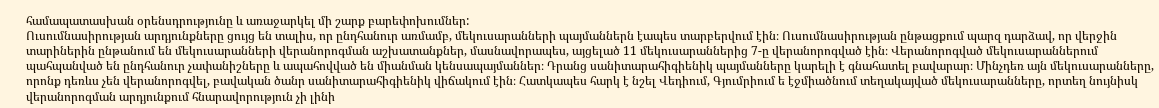համապատասխան օրենսդրությունը և առաջարկել մի շարք բարեփոխումներ:
Ուսումնասիրության արդյունքները ցույց են տալիս, որ ընդհանուր առմամբ, մեկուսարանների պայմաններն էապես տարբերվում էին։ Ուսումնասիրության ընթացքում պարզ դարձավ, որ վերջին տարիներին ընթանում են մեկուսարանների վերանորոգման աշխատանքներ, մասնավորապես, այցելած 11 մեկուսարաններից 7-ը վերանորոգված էին։ Վերանորոգված մեկուսարաններում պահպանված են ընդհանուր չափանիշները և ապահովված են միանման կենսապայմաններ։ Դրանց սանիտարահիգիենիկ պայմանները կարելի է գնահատել բավարար։ Մինչդեռ այն մեկուսարանները, որոնք դեռևս չեն վերանորոգվել, բավական ծանր սանիտարահիգիենիկ վիճակում էին։ Հատկապես հարկ է նշել Վեդիում, Գյումրիում ե էջմիածնում տեղակայված մեկուսարանները, որտեղ նույնիսկ վերանորոգման արդյունքում հնարավորություն չի լինի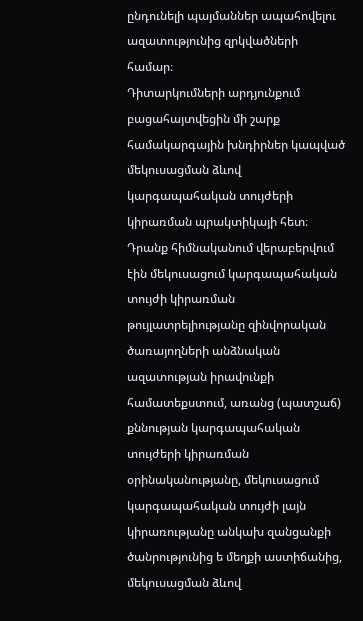ընդունելի պայմաններ ապահովելու ազատությունից զրկվածների համար։
Դիտարկումների արդյունքում բացահայտվեցին մի շարք համակարգային խնդիրներ կապված մեկուսացման ձևով կարգապահական տույժերի կիրառման պրակտիկայի հետ։ Դրանք հիմնականում վերաբերվում էին մեկուսացում կարգապահական տույժի կիրառման թույլատրելիությանը զինվորական ծառայողների անձնական ազատության իրավունքի համատեքստում, առանց (պատշաճ) քննության կարգապահական տույժերի կիրառման օրինականությանը, մեկուսացում կարգապահական տույժի լայն կիրառությանը անկախ զանցանքի ծանրությունից ե մեղքի աստիճանից, մեկուսացման ձևով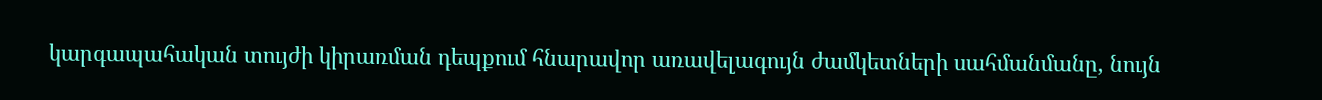կարգապահական տույժի կիրառման դեպքում հնարավոր առավելագույն ժամկետների սահմանմանը, նույն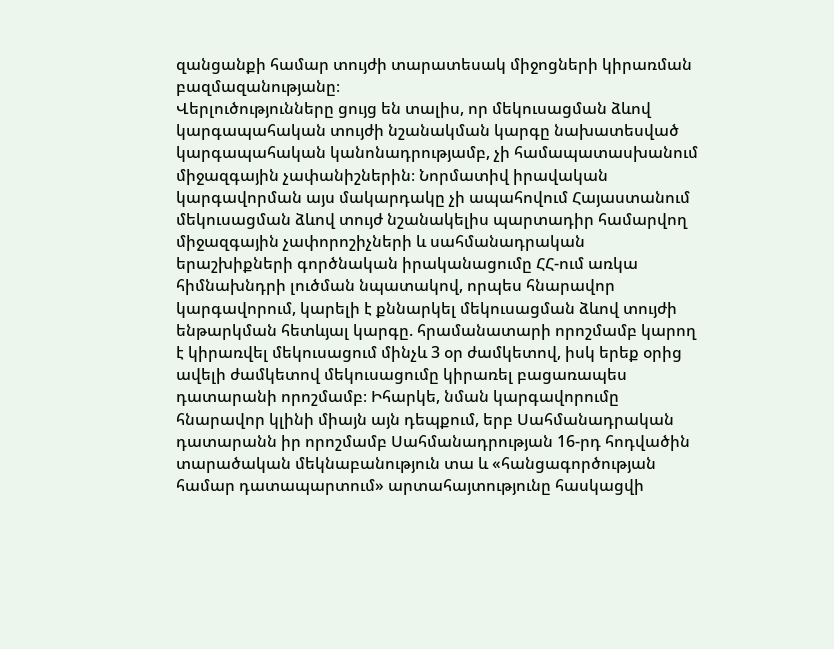զանցանքի համար տույժի տարատեսակ միջոցների կիրառման բազմազանությանը։
Վերլուծությունները ցույց են տալիս, որ մեկուսացման ձևով կարգապահական տույժի նշանակման կարգը նախատեսված կարգապահական կանոնադրությամբ, չի համապատասխանում միջազգային չափանիշներին։ Նորմատիվ իրավական կարգավորման այս մակարդակը չի ապահովում Հայաստանում մեկուսացման ձևով տույժ նշանակելիս պարտադիր համարվող միջազգային չափորոշիչների և սահմանադրական երաշխիքների գործնական իրականացումը ՀՀ-ում առկա հիմնախնդրի լուծման նպատակով, որպես հնարավոր կարգավորում, կարելի է քննարկել մեկուսացման ձևով տույժի ենթարկման հետևյալ կարգը. հրամանատարի որոշմամբ կարող է կիրառվել մեկուսացում մինչև 3 օր ժամկետով, իսկ երեք օրից ավելի ժամկետով մեկուսացումը կիրառել բացառապես դատարանի որոշմամբ։ Իհարկե, նման կարգավորումը հնարավոր կլինի միայն այն դեպքում, երբ Սահմանադրական դատարանն իր որոշմամբ Սահմանադրության 16-րդ հոդվածին տարածական մեկնաբանություն տա և «հանցագործության համար դատապարտում» արտահայտությունը հասկացվի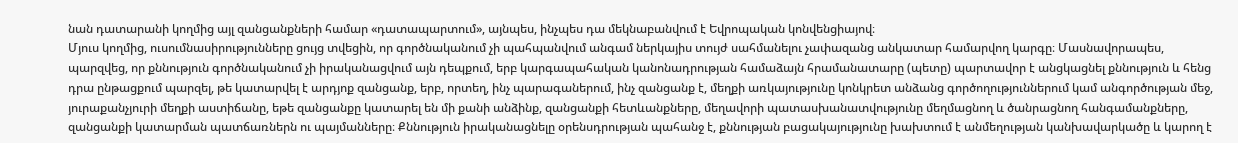նան դատարանի կողմից այլ զանցանքների համար «դատապարտում», այնպես, ինչպես դա մեկնաբանվում է Եվրոպական կոնվենցիայով։
Մյուս կողմից, ուսումնասիրությունները ցույց տվեցին, որ գործնականում չի պահպանվում անգամ ներկայիս տույժ սահմանելու չափազանց անկատար համարվող կարգը։ Մասնավորապես, պարզվեց, որ քննություն գործնականում չի իրականացվում այն դեպքում, երբ կարգապահական կանոնադրության համաձայն հրամանատարը (պետը) պարտավոր է անցկացնել քննություն և հենց դրա ընթացքում պարզել, թե կատարվել է արդյոք զանցանք, երբ, որտեղ, ինչ պարագաներում, ինչ զանցանք է, մեղքի առկայությունը կոնկրետ անձանց գործողություններում կամ անգործության մեջ, յուրաքանչյուրի մեղքի աստիճանը, եթե զանցանքը կատարել են մի քանի անձինք, զանցանքի հետևանքները, մեղավորի պատասխանատվությունը մեղմացնող և ծանրացնող հանգամանքները, զանցանքի կատարման պատճառներն ու պայմանները։ Քննություն իրականացնելը օրենսդրության պահանջ է, քննության բացակայությունը խախտում է անմեղության կանխավարկածը և կարող է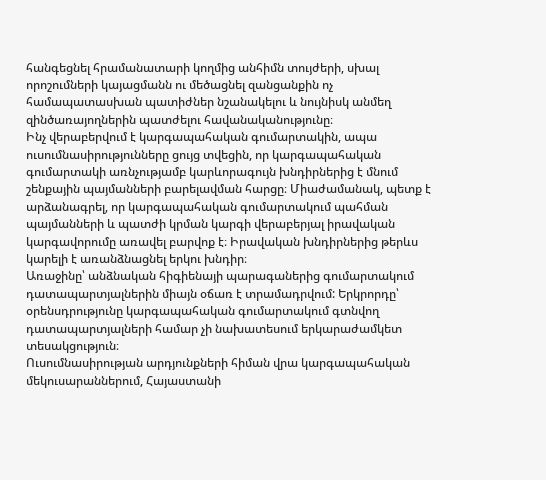հանգեցնել հրամանատարի կողմից անհիմն տույժերի, սխալ որոշումների կայացմանն ու մեծացնել զանցանքին ոչ համապատասխան պատիժներ նշանակելու և նույնիսկ անմեղ զինծառայողներին պատժելու հավանականությունը։
Ինչ վերաբերվում է կարգապահական գումարտակին, ապա ուսումնասիրությունները ցույց տվեցին, որ կարգապահական գումարտակի առնչությամբ կարևորագույն խնդիրներից է մնում շենքային պայմանների բարելավման հարցը։ Միաժամանակ, պետք է արձանագրել, որ կարգապահական գումարտակում պահման պայմանների և պատժի կրման կարգի վերաբերյալ իրավական կարգավորումը առավել բարվոք է։ Իրավական խնդիրներից թերևս կարելի է առանձնացնել երկու խնդիր։
Առաջինը՝ անձնական հիգիենայի պարագաներից գումարտակում դատապարտյալներին միայն օճառ է տրամադրվում: Երկրորդը՝ օրենսդրությունը կարգապահական գումարտակում գտնվող դատապարտյալների համար չի նախատեսում երկարաժամկետ տեսակցություն։
Ուսումնասիրության արդյունքների հիման վրա կարգապահական մեկուսարաններում, Հայաստանի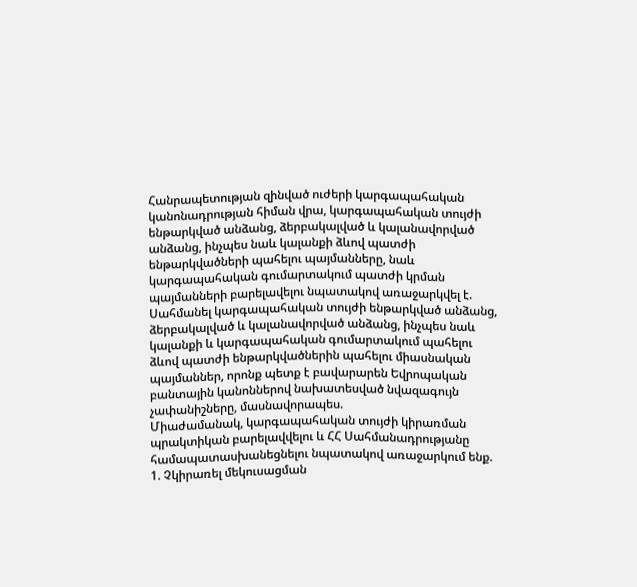Հանրապետության զինված ուժերի կարգապահական կանոնադրության հիման վրա, կարգապահական տույժի ենթարկված անձանց, ձերբակալված և կալանավորված անձանց, ինչպես նաև կալանքի ձևով պատժի ենթարկվածների պահելու պայմանները, նաև կարգապահական գումարտակում պատժի կրման պայմանների բարելավելու նպատակով առաջարկվել է.
Սահմանել կարգապահական տույժի ենթարկված անձանց, ձերբակալված և կալանավորված անձանց, ինչպես նաև կալանքի և կարգապահական գումարտակում պահելու ձևով պատժի ենթարկվածներին պահելու միասնական պայմաններ, որոնք պետք է բավարարեն Եվրոպական բանտային կանոններով նախատեսված նվազագույն չափանիշները, մասնավորապես.
Միաժամանակ, կարգապահական տույժի կիրառման պրակտիկան բարելավվելու և ՀՀ Սահմանադրությանը համապատասխանեցնելու նպատակով առաջարկում ենք.
1. Չկիրառել մեկուսացման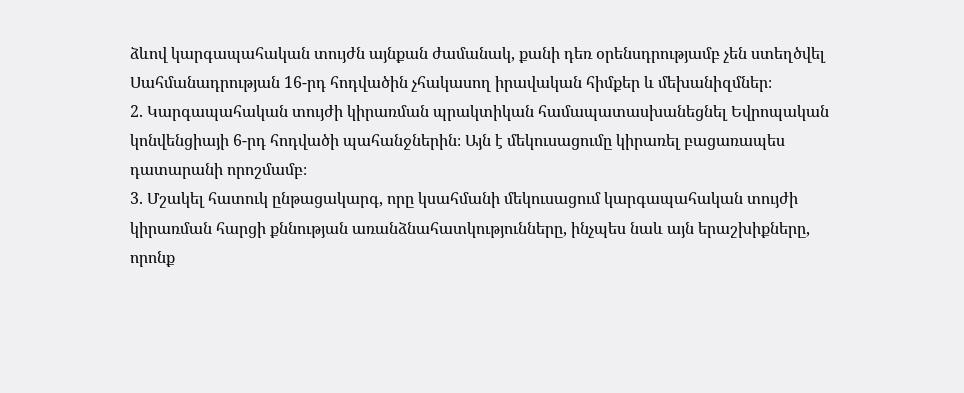ձևով կարգապահական տույժն այնքան ժամանակ, քանի դեռ օրենսդրությամբ չեն ստեղծվել Սահմանադրության 16-րդ հոդվածին չհակասող իրավական հիմքեր և մեխանիզմներ։
2. Կարգապահական տույժի կիրառման պրակտիկան համապատասխանեցնել Եվրոպական կոնվենցիայի 6-րդ հոդվածի պահանջներին։ Այն է մեկուսացումը կիրառել բացառապես դատարանի որոշմամբ։
3. Մշակել հատուկ ընթացակարգ, որը կսահմանի մեկուսացում կարգապահական տույժի կիրառման հարցի քննության առանձնահատկությունները, ինչպես նաև այն երաշխիքները, որոնք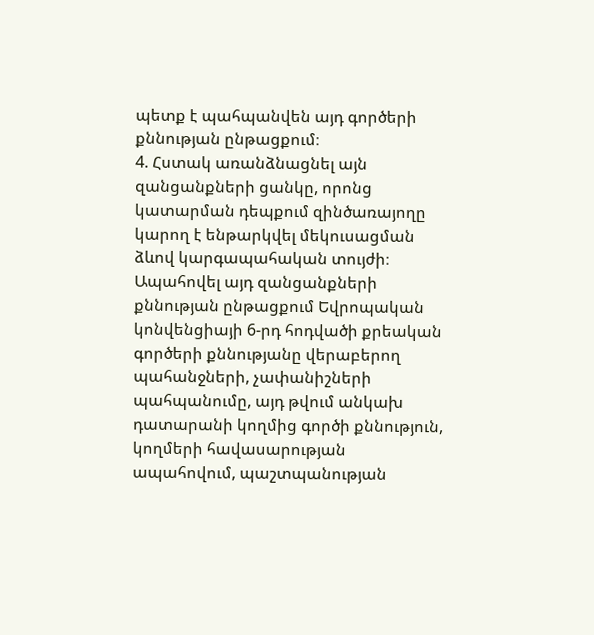պետք է պահպանվեն այդ գործերի քննության ընթացքում։
4. Հստակ առանձնացնել այն զանցանքների ցանկը, որոնց կատարման դեպքում զինծառայողը կարող է ենթարկվել մեկուսացման ձևով կարգապահական տույժի։ Ապահովել այդ զանցանքների քննության ընթացքում Եվրոպական կոնվենցիայի 6-րդ հոդվածի քրեական գործերի քննությանը վերաբերող պահանջների, չափանիշների պահպանումը, այդ թվում անկախ դատարանի կողմից գործի քննություն, կողմերի հավասարության ապահովում, պաշտպանության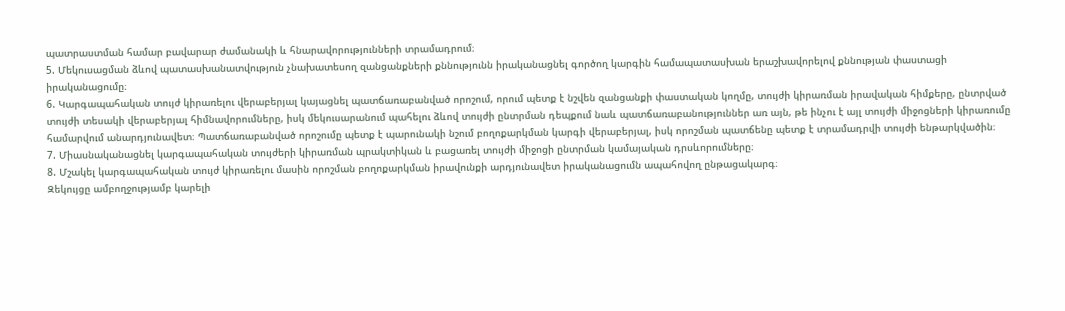պատրաստման համար բավարար ժամանակի և հնարավորությունների տրամադրում։
5. Մեկուսացման ձևով պատասխանատվություն չնախատեսող զանցանքների քննությունն իրականացնել գործող կարգին համապատասխան երաշխավորելով քննության փաստացի իրականացումը։
6. Կարգապահական տույժ կիրառելու վերաբերյալ կայացնել պատճառաբանված որոշում, որում պետք է նշվեն զանցանքի փաստական կողմը, տույժի կիրառման իրավական հիմքերը, ընտրված տույժի տեսակի վերաբերյալ հիմնավորումները, իսկ մեկուսարանում պահելու ձևով տույժի ընտրման դեպքում նաև պատճառաբանություններ առ այն, թե ինչու է այլ տույժի միջոցների կիրառումը համարվում անարդյունավետ։ Պատճառաբանված որոշումը պետք է պարունակի նշում բողոքարկման կարգի վերաբերյալ, իսկ որոշման պատճենը պետք է տրամադրվի տույժի ենթարկվածին։
7. Միասնականացնել կարգապահական տույժերի կիրառման պրակտիկան և բացառել տույժի միջոցի ընտրման կամայական դրսևորումները։
8. Մշակել կարգապահական տույժ կիրառելու մասին որոշման բողոքարկման իրավունքի արդյունավետ իրականացումն ապահովող ընթացակարգ։
Զեկույցը ամբողջությամբ կարելի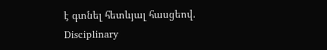է գտնել հետևյալ հասցեով.
Disciplinary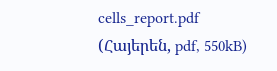cells_report.pdf (Հայերեն, pdf, 550kB)